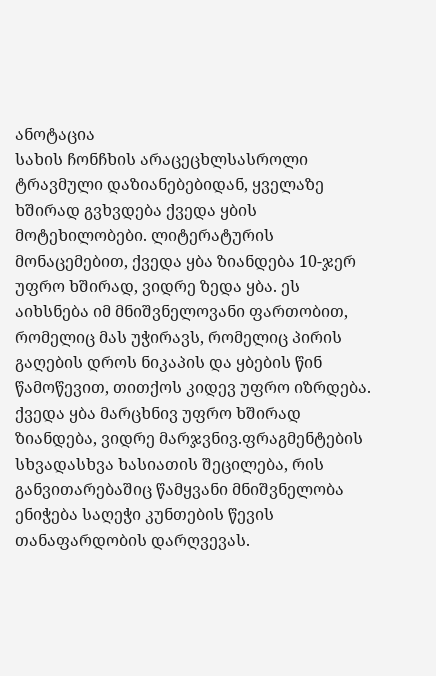ანოტაცია
სახის ჩონჩხის არაცეცხლსასროლი ტრავმული დაზიანებებიდან, ყველაზე ხშირად გვხვდება ქვედა ყბის მოტეხილობები. ლიტერატურის მონაცემებით, ქვედა ყბა ზიანდება 10-ჯერ უფრო ხშირად, ვიდრე ზედა ყბა. ეს აიხსნება იმ მნიშვნელოვანი ფართობით, რომელიც მას უჭირავს, რომელიც პირის გაღების დროს ნიკაპის და ყბების წინ წამოწევით, თითქოს კიდევ უფრო იზრდება. ქვედა ყბა მარცხნივ უფრო ხშირად ზიანდება, ვიდრე მარჯვნივ.ფრაგმენტების სხვადასხვა ხასიათის შეცილება, რის განვითარებაშიც წამყვანი მნიშვნელობა ენიჭება საღეჭი კუნთების წევის თანაფარდობის დარღვევას.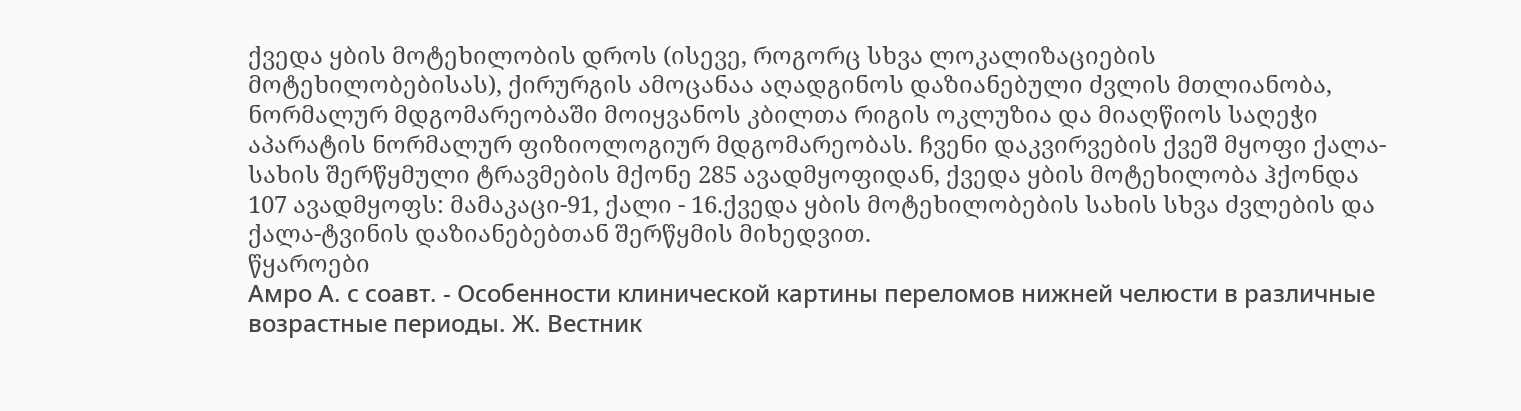ქვედა ყბის მოტეხილობის დროს (ისევე, როგორც სხვა ლოკალიზაციების მოტეხილობებისას), ქირურგის ამოცანაა აღადგინოს დაზიანებული ძვლის მთლიანობა, ნორმალურ მდგომარეობაში მოიყვანოს კბილთა რიგის ოკლუზია და მიაღწიოს საღეჭი აპარატის ნორმალურ ფიზიოლოგიურ მდგომარეობას. ჩვენი დაკვირვების ქვეშ მყოფი ქალა-სახის შერწყმული ტრავმების მქონე 285 ავადმყოფიდან, ქვედა ყბის მოტეხილობა ჰქონდა 107 ავადმყოფს: მამაკაცი-91, ქალი - 16.ქვედა ყბის მოტეხილობების სახის სხვა ძვლების და ქალა-ტვინის დაზიანებებთან შერწყმის მიხედვით.
წყაროები
Амро А. с соавт. - Особенности клинической картины переломов нижней челюсти в различные возрастные периоды. Ж. Вестник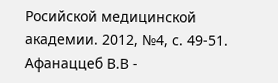Росийской медицинской академии. 2012, №4, с. 49-51.
Афанаццеб В.В -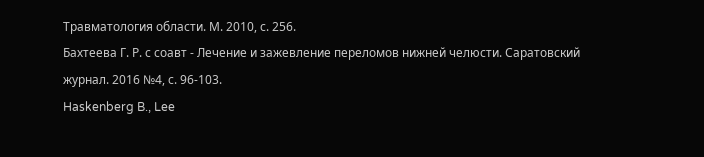Травматология области. М. 2010, с. 256.
Бахтеева Г. Р. с соавт - Лечение и зажевление переломов нижней челюсти. Саратовский журнал. 2016 №4, с. 96-103.
Haskenberg B., Lee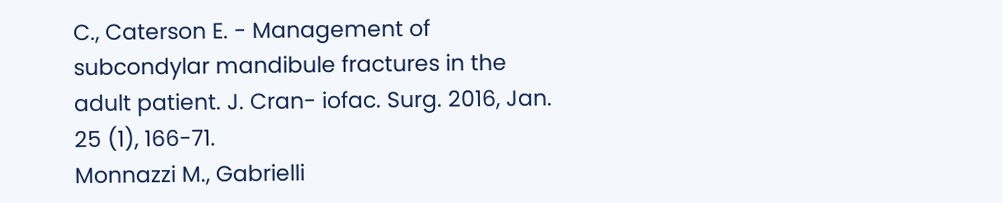C., Caterson E. - Management of subcondylar mandibule fractures in the adult patient. J. Cran- iofac. Surg. 2016, Jan. 25 (1), 166-71.
Monnazzi M., Gabrielli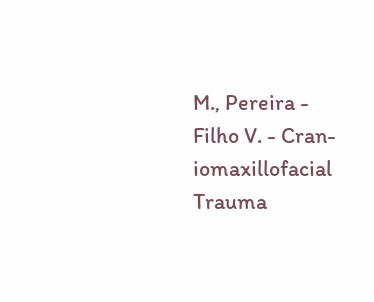M., Pereira - Filho V. - Cran- iomaxillofacial Trauma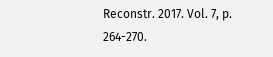Reconstr. 2017. Vol. 7, p. 264-270.